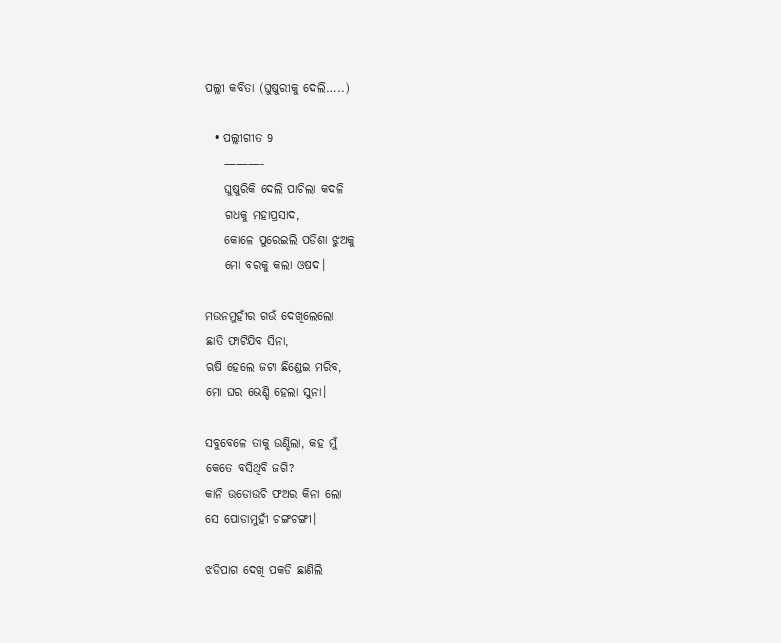ପଲ୍ଲୀ କବିତା (ଘୁଷୁରୀକୁ ଦେଲି…..)

  • ପଲ୍ଲୀଗୀତ 9
    ———-
    ଘୁଷୁରିକି ଦେଲି ପାଚିଲା କଦଳି
    ଗଧକୁ ମହାପ୍ରସାଦ,
    କୋଳେ ପୁରେଇଲି ପଡିଶା ଝୁଅକୁ
    ମୋ ବରକୁ କଲା ଓଷଦ।

ମଉନମୁହୀଁର ଗଉଁ ଦେଖିଲେଲୋ
ଛାତି ଫାଟିଯିବ ସିନା,
ଋଷି ହେଲେ ଜଟା ଛିଣ୍ଡେଇ ମରିବ,
ମୋ ଘର ଭେଣ୍ଡି ହେଲା ସୁନା।

ସବୁବେଳେ ତାକୁ ଉଣ୍ଡିଲା, କହ ମୁଁ
କେତେ ବସିଥିବି ଜଗି?
କାନି ଉଡୋଉଚି ଫଅର କିନା ଲୋ
ସେ ପୋଡାମୁହୀଁ ଚଙ୍ଗଚଙ୍ଗୀ।

ଝଡିପାଗ ଦେଖି ପକଡି ଛାଣିଲି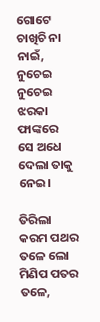ଗୋଟେ ଚାଖିଚି ନା ନାଇଁ,
ନୁଚେଇ ନୁଚେଇ ଝରକା ଫାଙ୍କରେ
ସେ ଅଧେ ଦେଲା ତାକୁ ନେଇ।

ତିରିଲା କରମ ପଥର ତଳେ ଲୋ
ମିଣିପ ପତର ତଳେ,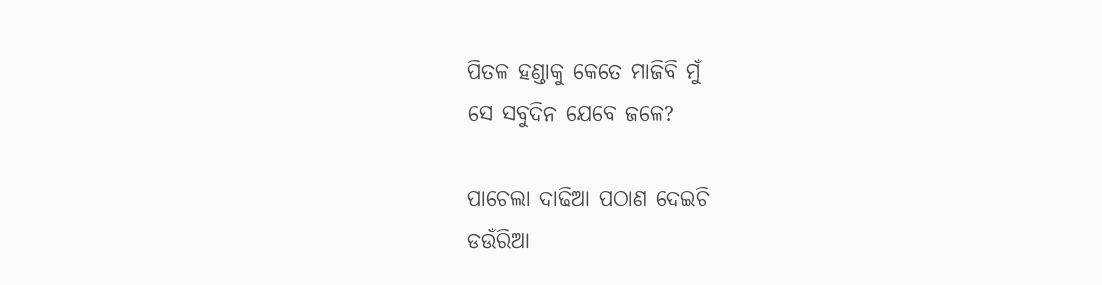ପିତଳ ହଣ୍ଡାକୁ କେତେ ମାଜିବି ମୁଁ
ସେ ସବୁଦିନ ଯେବେ ଜଳେ?

ପାଚେଲା ଦାଢିଆ ପଠାଣ ଦେଇଚି
ଡଉଁରିଆ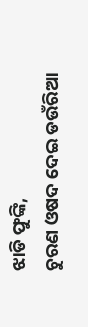ଝାଡି ଫୁଙ୍କି,
ଚୁରଣ ଓଷଦ ଦେଇ ଡଉଁରିଆ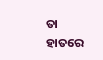ତା ହାତରେ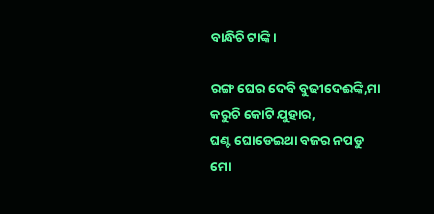ବାନ୍ଧିଚି ଟାଙ୍କି।

ରଙ୍ଗ ଘେର ଦେବି ବୁଢୀଦେଈଙ୍କି,ମା
କରୁଚି କୋଟି ଯୁହାର,
ଘଣ୍ଟ ଘୋଡେଇଥା ବଜର ନପଡୁ
ମୋ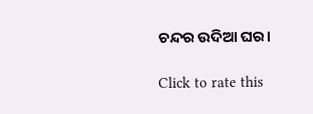ଚନ୍ଦର ଉଦିଆ ଘର।

Click to rate this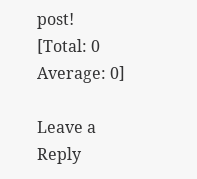post!
[Total: 0 Average: 0]

Leave a Reply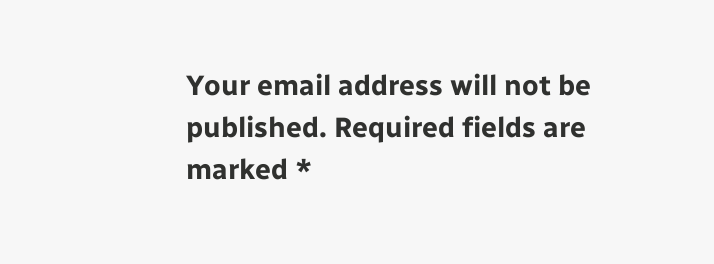Your email address will not be published. Required fields are marked *